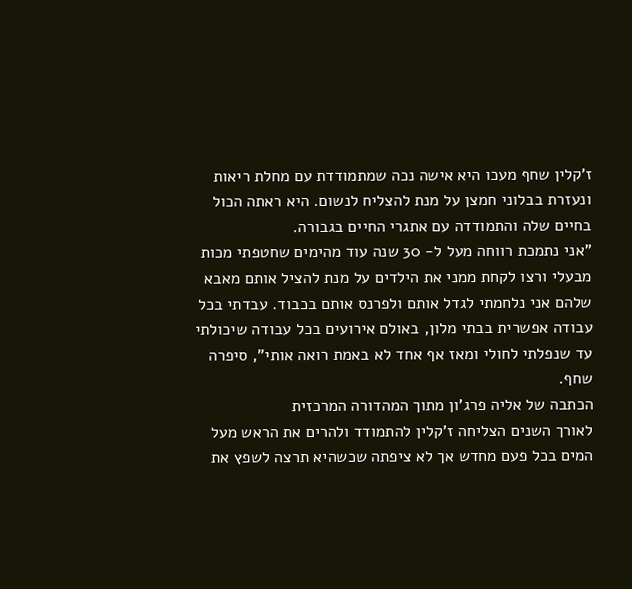ז'קלין שחף מעכו היא אישה נכה שמתמודדת עם מחלת ריאות ונעזרת בבלוני חמצן על מנת להצליח לנשום. היא ראתה הכול בחיים שלה והתמודדה עם אתגרי החיים בגבורה.
"אני נתמכת רווחה מעל ל- 30 שנה עוד מהימים שחטפתי מכות מבעלי ורצו לקחת ממני את הילדים על מנת להציל אותם מאבא שלהם אני נלחמתי לגדל אותם ולפרנס אותם בכבוד. עבדתי בכל עבודה אפשרית בבתי מלון, באולם אירועים בכל עבודה שיכולתי עד שנפלתי לחולי ומאז אף אחד לא באמת רואה אותי", סיפרה שחף.
הכתבה של אליה פרג'ון מתוך המהדורה המרכזית
לאורך השנים הצליחה ז'קלין להתמודד ולהרים את הראש מעל המים בכל פעם מחדש אך לא ציפתה שכשהיא תרצה לשפץ את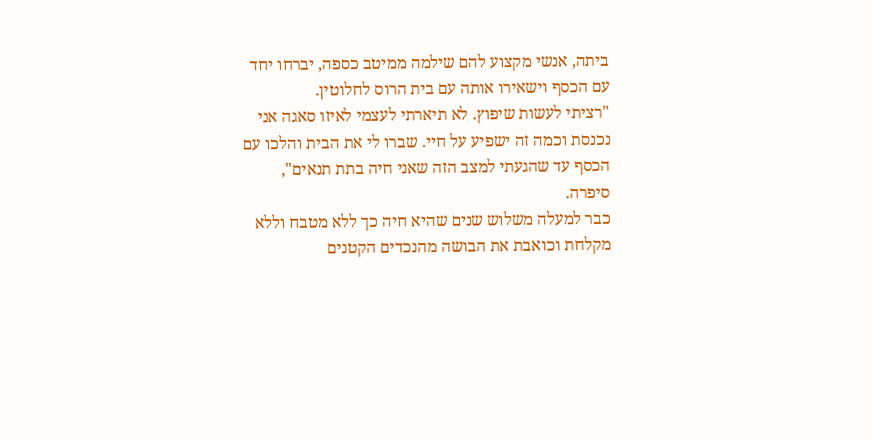ביתה, אנשי מקצוע להם שילמה ממיטב כספה, יברחו יחד עם הכסף וישאירו אותה עם בית הרוס לחלוטין.
"רציתי לעשות שיפוץ. לא תיארתי לעצמי לאיזו סאגה אני נכנסת וכמה זה ישפיע על חיי. שברו לי את הבית והלכו עם הכסף עד שהגעתי למצב הזה שאני חיה בתת תנאים", סיפרה.
כבר למעלה משלוש שנים שהיא חיה כך ללא מטבח וללא מקלחת וכואבת את הבושה מהנכדים הקטנים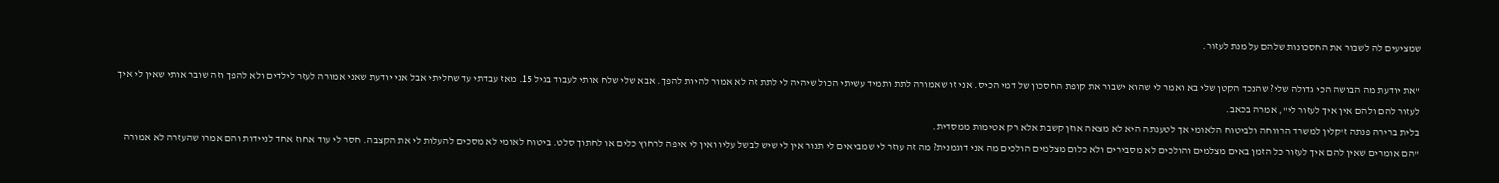שמציעים לה לשבור את החסכונות שלהם על מנת לעזור.

"את יודעת מה הבושה הכי גדולה שלי? שהנכד הקטן שלי בא ואמר לי שהוא ישבור את קופת החסכון של דמי הכיס. אני זו שאמורה לתת ותמיד עשיתי הכול שיהיה לי לתת זה לא אמור להיות להפך. אבא שלי שלח אותי לעבוד בגיל 15. מאז עבדתי עד שחליתי אבל אני יודעת שאני אמורה לעזר לילדים ולא להפך וזה שובר אותי שאין לי איך לעזור להם ולהם אין איך לעזור לי", אמרה בכאב.
בלית ברירה פנתה ז'קלין למשרד הרווחה ולביטוח הלאומי אך לטענתה היא לא מצאה אוזן קשבת אלא רק אטימות ממסדית.
"הם אומרים שאין להם איך לעזור כל הזמן באים מצלמים והולכים לא מסבירים ולא כלום מצלמים הולכים מה אני דוגמנית? מה זה עוזר לי שמביאים לי תנור אין לי שיש לבשל עליו ואין לי איפה לרחוץ כלים או לחתוך סלט. ביטוח לאומי לא מסכים להעלות לי את הקצבה. חסר לי עוד אחוז אחד לניידות והם אמרו שהעזרה לא אמורה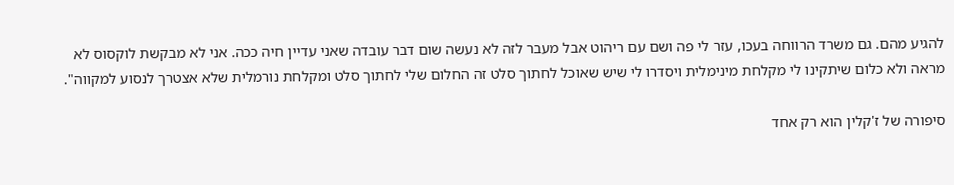להגיע מהם. גם משרד הרווחה בעכו, עזר לי פה ושם עם ריהוט אבל מעבר לזה לא נעשה שום דבר עובדה שאני עדיין חיה ככה. אני לא מבקשת לוקסוס לא מראה ולא כלום שיתקינו לי מקלחת מינימלית ויסדרו לי שיש שאוכל לחתוך סלט זה החלום שלי לחתוך סלט ומקלחת נורמלית שלא אצטרך לנסוע למקווה".

סיפורה של ז'קלין הוא רק אחד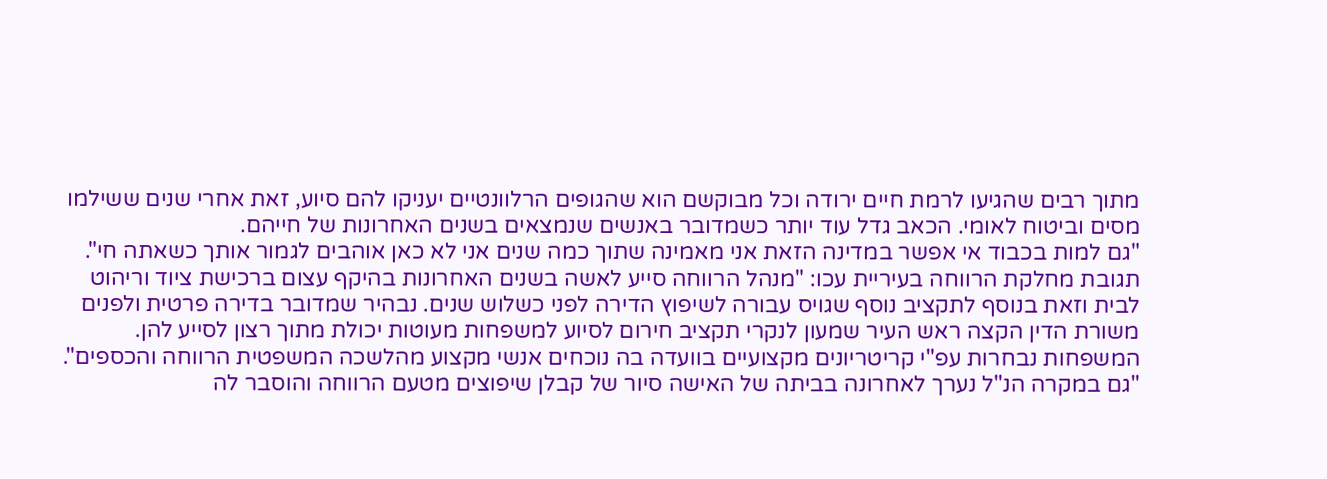מתוך רבים שהגיעו לרמת חיים ירודה וכל מבוקשם הוא שהגופים הרלוונטיים יעניקו להם סיוע, זאת אחרי שנים ששילמו מסים וביטוח לאומי. הכאב גדל עוד יותר כשמדובר באנשים שנמצאים בשנים האחרונות של חייהם.
"גם למות בכבוד אי אפשר במדינה הזאת אני מאמינה שתוך כמה שנים אני לא כאן אוהבים לגמור אותך כשאתה חי".
תגובת מחלקת הרווחה בעיריית עכו: "מנהל הרווחה סייע לאשה בשנים האחרונות בהיקף עצום ברכישת ציוד וריהוט לבית וזאת בנוסף לתקציב נוסף שגויס עבורה לשיפוץ הדירה לפני כשלוש שנים. נבהיר שמדובר בדירה פרטית ולפנים משורת הדין הקצה ראש העיר שמעון לנקרי תקציב חירום לסיוע למשפחות מעוטות יכולת מתוך רצון לסייע להן. המשפחות נבחרות עפ"י קריטריונים מקצועיים בוועדה בה נוכחים אנשי מקצוע מהלשכה המשפטית הרווחה והכספים".
"גם במקרה הנ"ל נערך לאחרונה בביתה של האישה סיור של קבלן שיפוצים מטעם הרווחה והוסבר לה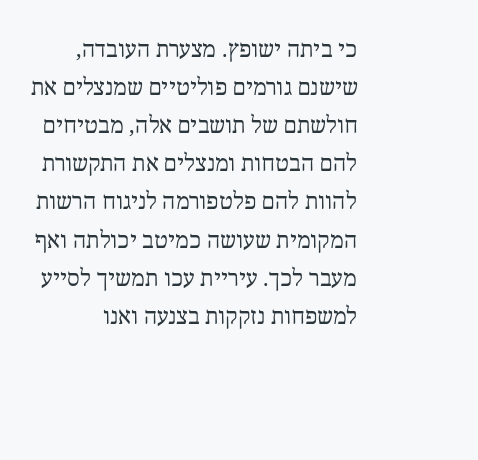כי ביתה ישופץ. מצערת העובדה, שישנם גורמים פוליטיים שמנצלים את חולשתם של תושבים אלה, מבטיחים להם הבטחות ומנצלים את התקשורת להוות להם פלטפורמה לניגוח הרשות המקומית שעושה כמיטב יכולתה ואף מעבר לכך. עיריית עכו תמשיך לסייע למשפחות נזקקות בצנעה ואנו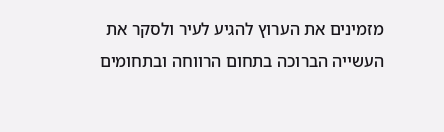מזמינים את הערוץ להגיע לעיר ולסקר את העשייה הברוכה בתחום הרווחה ובתחומים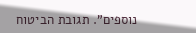נוספים". תגובת הביטוח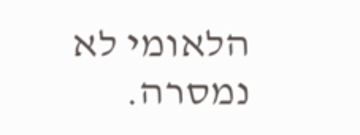הלאומי לא נמסרה.